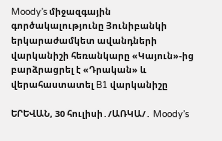Moody’s միջազգային գործակալությունը Յունիբանկի երկարաժամկետ ավանդների վարկանիշի հեռանկարը «Կայուն»-ից բարձրացրել է «Դրական» և վերահաստատել B1 վարկանիշը

ԵՐԵՎԱՆ, 30 հուլիսի․/ԱՌԿԱ/․ Moody’s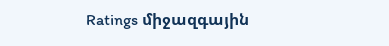Ratings միջազգային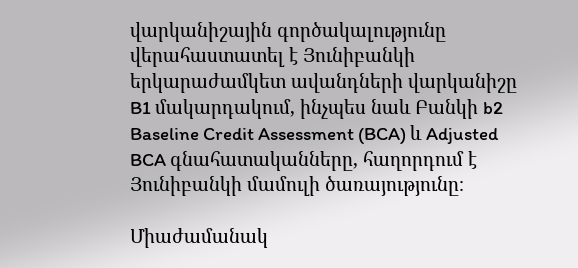վարկանիշային գործակալությունը վերահաստատել է Յունիբանկի երկարաժամկետ ավանդների վարկանիշը B1 մակարդակում, ինչպես նաև Բանկի b2 Baseline Credit Assessment (BCA) և Adjusted BCA գնահատականները, հաղորդում է Յունիբանկի մամուլի ծառայությունը։

Միաժամանակ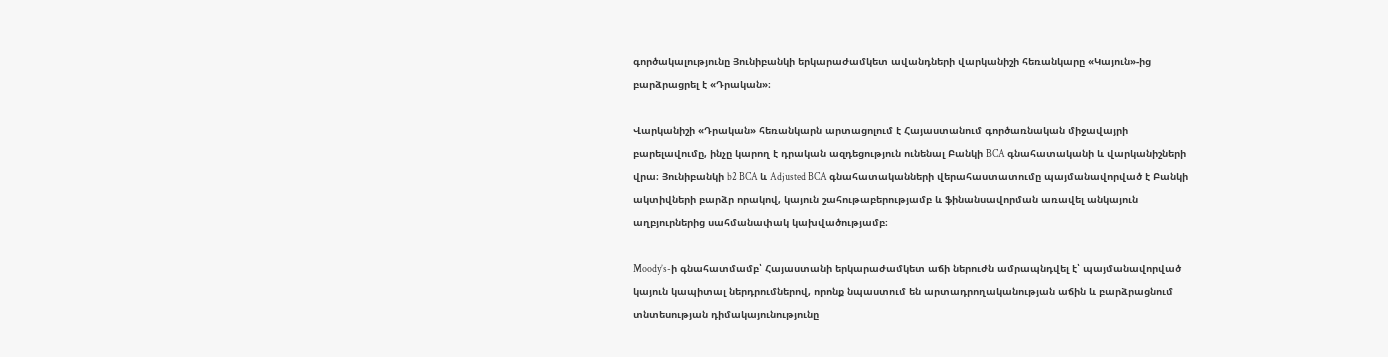գործակալությունը Յունիբանկի երկարաժամկետ ավանդների վարկանիշի հեռանկարը «Կայուն»-ից բարձրացրել է «Դրական»։

Վարկանիշի «Դրական» հեռանկարն արտացոլում է Հայաստանում գործառնական միջավայրի բարելավումը, ինչը կարող է դրական ազդեցություն ունենալ Բանկի BCA գնահատականի և վարկանիշների վրա։ Յունիբանկի b2 BCA և Adjusted BCA գնահատականների վերահաստատումը պայմանավորված է Բանկի ակտիվների բարձր որակով, կայուն շահութաբերությամբ և ֆինանսավորման առավել անկայուն աղբյուրներից սահմանափակ կախվածությամբ։

Moody’s-ի գնահատմամբ՝ Հայաստանի երկարաժամկետ աճի ներուժն ամրապնդվել է՝ պայմանավորված կայուն կապիտալ ներդրումներով, որոնք նպաստում են արտադրողականության աճին և բարձրացնում տնտեսության դիմակայունությունը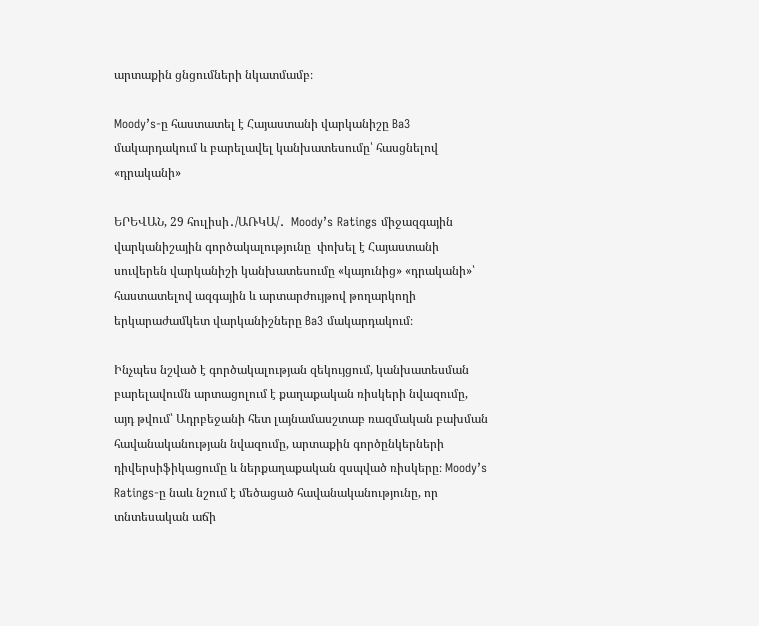արտաքին ցնցումների նկատմամբ։

Moody’s-ը հաստատել է Հայաստանի վարկանիշը Ba3 մակարդակում և բարելավել կանխատեսումը՝ հասցնելով «դրականի»

ԵՐԵՎԱՆ, 29 հուլիսի․/ԱՌԿԱ/․  Moody’s Ratings միջազգային վարկանիշային գործակալությունը  փոխել է Հայաստանի սուվերեն վարկանիշի կանխատեսումը «կայունից» «դրականի»՝ հաստատելով ազգային և արտարժույթով թողարկողի երկարաժամկետ վարկանիշները Ba3 մակարդակում։

Ինչպես նշված է գործակալության զեկույցում, կանխատեսման բարելավումն արտացոլում է քաղաքական ռիսկերի նվազումը, այդ թվում՝ Ադրբեջանի հետ լայնամասշտաբ ռազմական բախման հավանականության նվազումը, արտաքին գործընկերների դիվերսիֆիկացումը և ներքաղաքական զսպված ռիսկերը։ Moody’s Ratings-ը նաև նշում է մեծացած հավանականությունը, որ տնտեսական աճի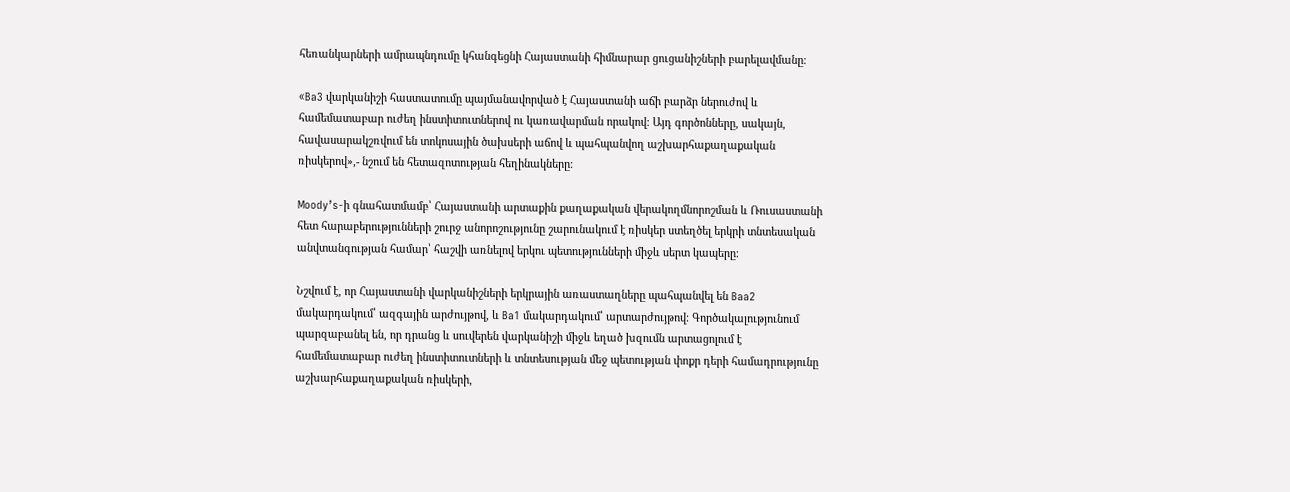հեռանկարների ամրապնդումը կհանգեցնի Հայաստանի հիմնարար ցուցանիշների բարելավմանը։

«Ba3 վարկանիշի հաստատումը պայմանավորված է Հայաստանի աճի բարձր ներուժով և համեմատաբար ուժեղ ինստիտուտներով ու կառավարման որակով։ Այդ գործոնները, սակայն, հավասարակշռվում են տոկոսային ծախսերի աճով և պահպանվող աշխարհաքաղաքական ռիսկերով»,- նշում են հետազոտության հեղինակները։

Moody’s-ի գնահատմամբ՝ Հայաստանի արտաքին քաղաքական վերակողմնորոշման և Ռուսաստանի հետ հարաբերությունների շուրջ անորոշությունը շարունակում է ռիսկեր ստեղծել երկրի տնտեսական անվտանգության համար՝ հաշվի առնելով երկու պետությունների միջև սերտ կապերը։

Նշվում է, որ Հայաստանի վարկանիշների երկրային առաստաղները պահպանվել են Baa2 մակարդակում՝ ազգային արժույթով, և Ba1 մակարդակում՝ արտարժույթով։ Գործակալությունում պարզաբանել են, որ դրանց և սուվերեն վարկանիշի միջև եղած խզումն արտացոլում է համեմատաբար ուժեղ ինստիտուտների և տնտեսության մեջ պետության փոքր դերի համադրությունը աշխարհաքաղաքական ռիսկերի,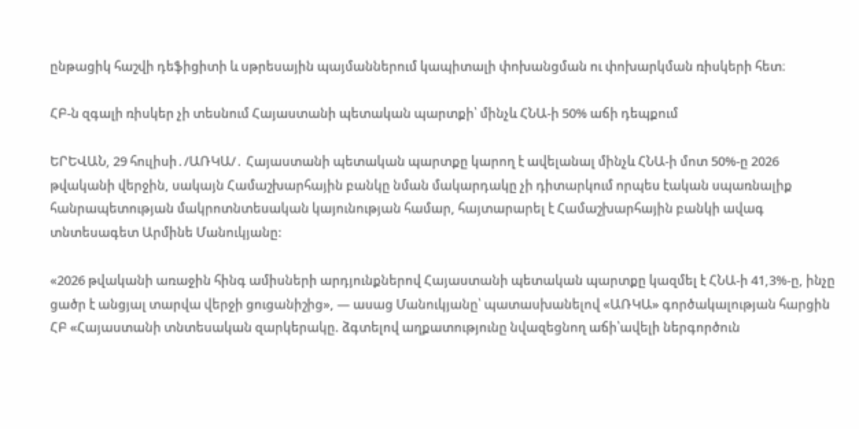ընթացիկ հաշվի դեֆիցիտի և սթրեսային պայմաններում կապիտալի փոխանցման ու փոխարկման ռիսկերի հետ։

ՀԲ-ն զգալի ռիսկեր չի տեսնում Հայաստանի պետական պարտքի՝ մինչև ՀՆԱ-ի 50% աճի դեպքում

ԵՐԵՎԱՆ, 29 հուլիսի․/ԱՌԿԱ/․ Հայաստանի պետական պարտքը կարող է ավելանալ մինչև ՀՆԱ-ի մոտ 50%-ը 2026 թվականի վերջին, սակայն Համաշխարհային բանկը նման մակարդակը չի դիտարկում որպես էական սպառնալիք հանրապետության մակրոտնտեսական կայունության համար, հայտարարել է Համաշխարհային բանկի ավագ տնտեսագետ Արմինե Մանուկյանը:

«2026 թվականի առաջին հինգ ամիսների արդյունքներով Հայաստանի պետական պարտքը կազմել է ՀՆԱ-ի 41,3%-ը, ինչը ցածր է անցյալ տարվա վերջի ցուցանիշից», — ասաց Մանուկյանը՝ պատասխանելով «ԱՌԿԱ» գործակալության հարցին ՀԲ «Հայաստանի տնտեսական զարկերակը. ձգտելով աղքատությունը նվազեցնող աճի՝ավելի ներգործուն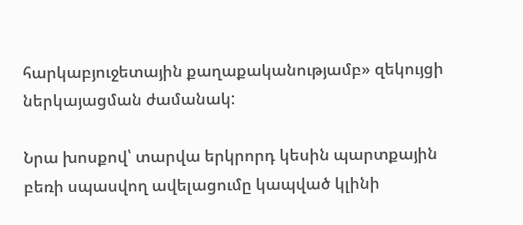հարկաբյուջետային քաղաքականությամբ» զեկույցի ներկայացման ժամանակ:

Նրա խոսքով՝ տարվա երկրորդ կեսին պարտքային բեռի սպասվող ավելացումը կապված կլինի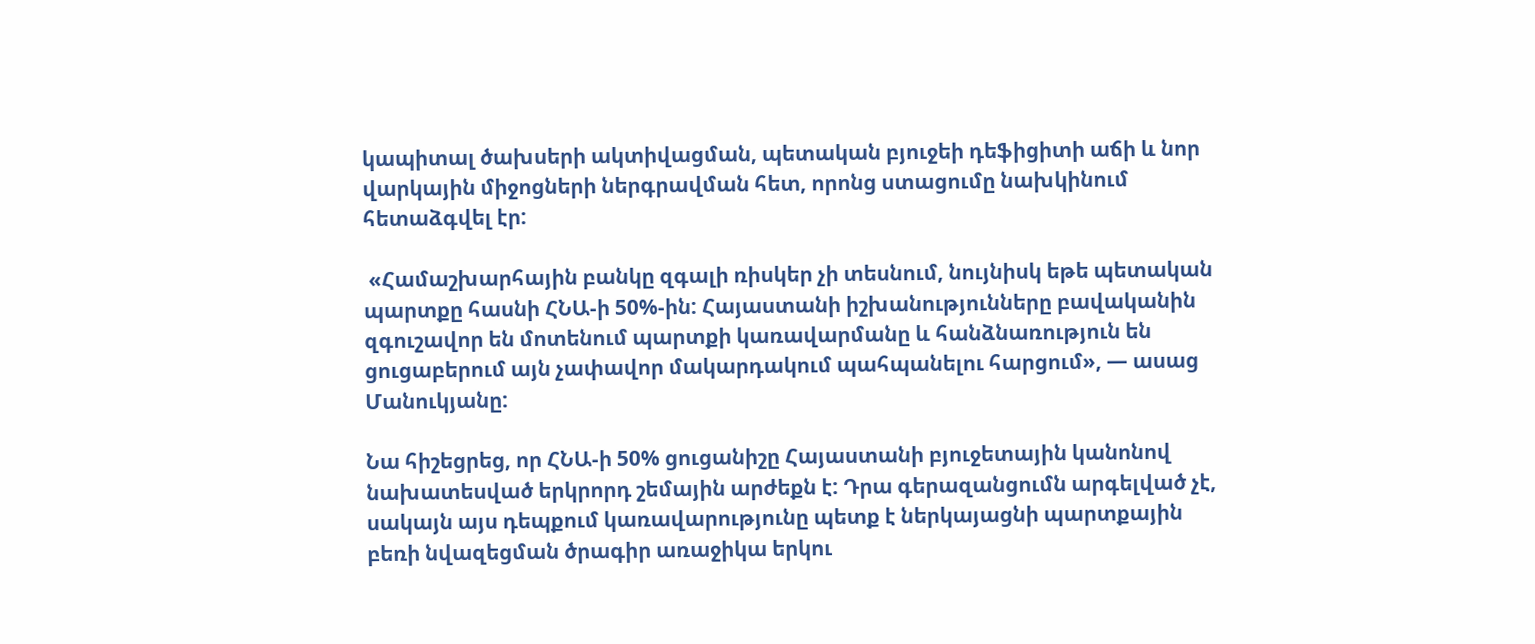կապիտալ ծախսերի ակտիվացման, պետական բյուջեի դեֆիցիտի աճի և նոր վարկային միջոցների ներգրավման հետ, որոնց ստացումը նախկինում հետաձգվել էր:

 «Համաշխարհային բանկը զգալի ռիսկեր չի տեսնում, նույնիսկ եթե պետական պարտքը հասնի ՀՆԱ-ի 50%-ին: Հայաստանի իշխանությունները բավականին զգուշավոր են մոտենում պարտքի կառավարմանը և հանձնառություն են ցուցաբերում այն չափավոր մակարդակում պահպանելու հարցում», — ասաց Մանուկյանը:

Նա հիշեցրեց, որ ՀՆԱ-ի 50% ցուցանիշը Հայաստանի բյուջետային կանոնով նախատեսված երկրորդ շեմային արժեքն է: Դրա գերազանցումն արգելված չէ, սակայն այս դեպքում կառավարությունը պետք է ներկայացնի պարտքային բեռի նվազեցման ծրագիր առաջիկա երկու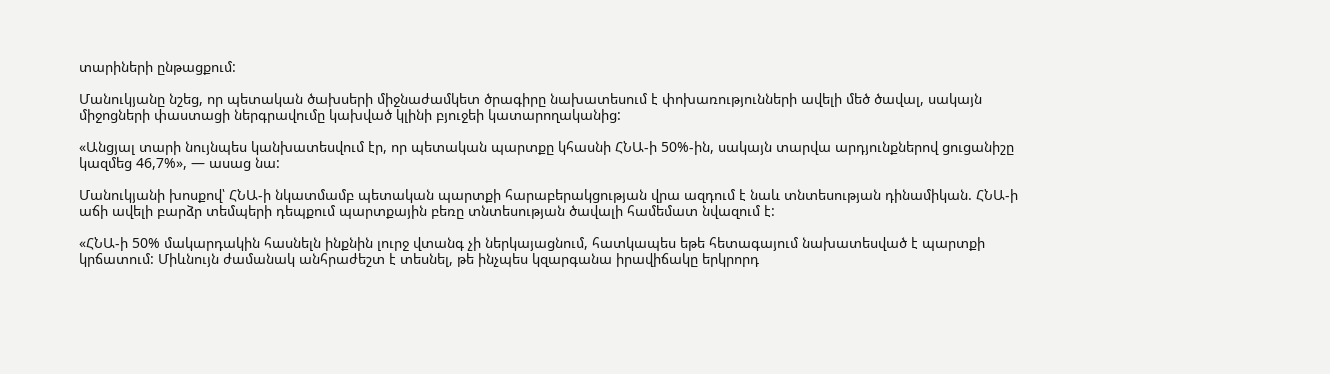տարիների ընթացքում:

Մանուկյանը նշեց, որ պետական ծախսերի միջնաժամկետ ծրագիրը նախատեսում է փոխառությունների ավելի մեծ ծավալ, սակայն միջոցների փաստացի ներգրավումը կախված կլինի բյուջեի կատարողականից:

«Անցյալ տարի նույնպես կանխատեսվում էր, որ պետական պարտքը կհասնի ՀՆԱ-ի 50%-ին, սակայն տարվա արդյունքներով ցուցանիշը կազմեց 46,7%», — ասաց նա:

Մանուկյանի խոսքով՝ ՀՆԱ-ի նկատմամբ պետական պարտքի հարաբերակցության վրա ազդում է նաև տնտեսության դինամիկան. ՀՆԱ-ի աճի ավելի բարձր տեմպերի դեպքում պարտքային բեռը տնտեսության ծավալի համեմատ նվազում է:

«ՀՆԱ-ի 50% մակարդակին հասնելն ինքնին լուրջ վտանգ չի ներկայացնում, հատկապես եթե հետագայում նախատեսված է պարտքի կրճատում: Միևնույն ժամանակ անհրաժեշտ է տեսնել, թե ինչպես կզարգանա իրավիճակը երկրորդ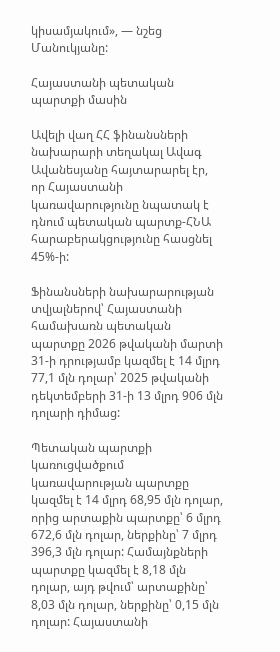կիսամյակում», — նշեց Մանուկյանը:

Հայաստանի պետական պարտքի մասին

Ավելի վաղ ՀՀ ֆինանսների նախարարի տեղակալ Ավագ Ավանեսյանը հայտարարել էր, որ Հայաստանի կառավարությունը նպատակ է դնում պետական պարտք-ՀՆԱ հարաբերակցությունը հասցնել 45%-ի:

Ֆինանսների նախարարության տվյալներով՝ Հայաստանի համախառն պետական պարտքը 2026 թվականի մարտի 31-ի դրությամբ կազմել է 14 մլրդ 77,1 մլն դոլար՝ 2025 թվականի դեկտեմբերի 31-ի 13 մլրդ 906 մլն դոլարի դիմաց:

Պետական պարտքի կառուցվածքում կառավարության պարտքը կազմել է 14 մլրդ 68,95 մլն դոլար, որից արտաքին պարտքը՝ 6 մլրդ 672,6 մլն դոլար, ներքինը՝ 7 մլրդ 396,3 մլն դոլար: Համայնքների պարտքը կազմել է 8,18 մլն դոլար, այդ թվում՝ արտաքինը՝ 8,03 մլն դոլար, ներքինը՝ 0,15 մլն դոլար: Հայաստանի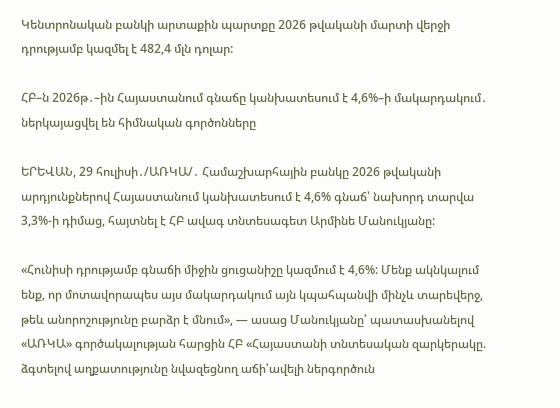Կենտրոնական բանկի արտաքին պարտքը 2026 թվականի մարտի վերջի դրությամբ կազմել է 482,4 մլն դոլար:

ՀԲ–ն 2026թ․–ին Հայաստանում գնաճը կանխատեսում է 4,6%–ի մակարդակում․ ներկայացվել են հիմնական գործոնները

ԵՐԵՎԱՆ, 29 հուլիսի․/ԱՌԿԱ/․ Համաշխարհային բանկը 2026 թվականի արդյունքներով Հայաստանում կանխատեսում է 4,6% գնաճ՝ նախորդ տարվա 3,3%-ի դիմաց, հայտնել է ՀԲ ավագ տնտեսագետ Արմինե Մանուկյանը:

«Հունիսի դրությամբ գնաճի միջին ցուցանիշը կազմում է 4,6%: Մենք ակնկալում ենք, որ մոտավորապես այս մակարդակում այն կպահպանվի մինչև տարեվերջ, թեև անորոշությունը բարձր է մնում», — ասաց Մանուկյանը՝ պատասխանելով «ԱՌԿԱ» գործակալության հարցին ՀԲ «Հայաստանի տնտեսական զարկերակը. ձգտելով աղքատությունը նվազեցնող աճի՝ավելի ներգործուն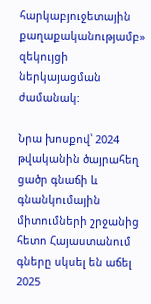հարկաբյուջետային քաղաքականությամբ» զեկույցի ներկայացման ժամանակ:

Նրա խոսքով՝ 2024 թվականին ծայրահեղ ցածր գնաճի և գնանկումային միտումների շրջանից հետո Հայաստանում գները սկսել են աճել 2025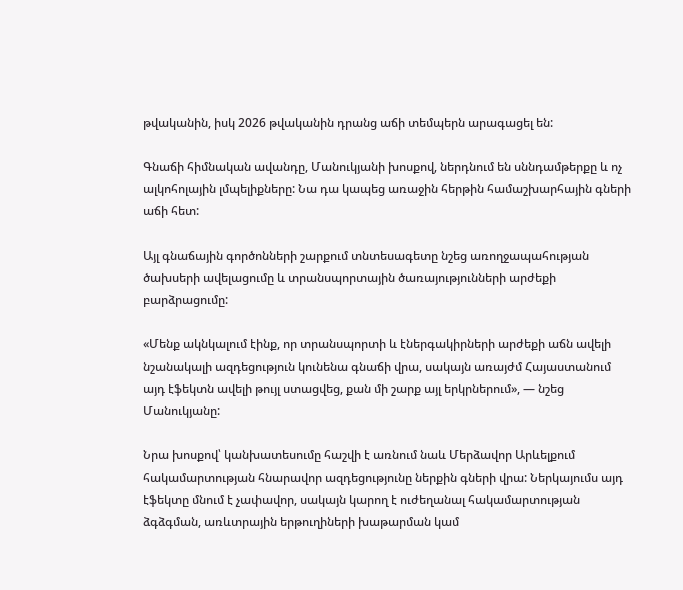թվականին, իսկ 2026 թվականին դրանց աճի տեմպերն արագացել են:

Գնաճի հիմնական ավանդը, Մանուկյանի խոսքով, ներդնում են սննդամթերքը և ոչ ալկոհոլային լմպելիքները: Նա դա կապեց առաջին հերթին համաշխարհային գների աճի հետ:

Այլ գնաճային գործոնների շարքում տնտեսագետը նշեց առողջապահության ծախսերի ավելացումը և տրանսպորտային ծառայությունների արժեքի բարձրացումը:

«Մենք ակնկալում էինք, որ տրանսպորտի և էներգակիրների արժեքի աճն ավելի նշանակալի ազդեցություն կունենա գնաճի վրա, սակայն առայժմ Հայաստանում այդ էֆեկտն ավելի թույլ ստացվեց, քան մի շարք այլ երկրներում», — նշեց Մանուկյանը:

Նրա խոսքով՝ կանխատեսումը հաշվի է առնում նաև Մերձավոր Արևելքում հակամարտության հնարավոր ազդեցությունը ներքին գների վրա: Ներկայումս այդ էֆեկտը մնում է չափավոր, սակայն կարող է ուժեղանալ հակամարտության ձգձգման, առևտրային երթուղիների խաթարման կամ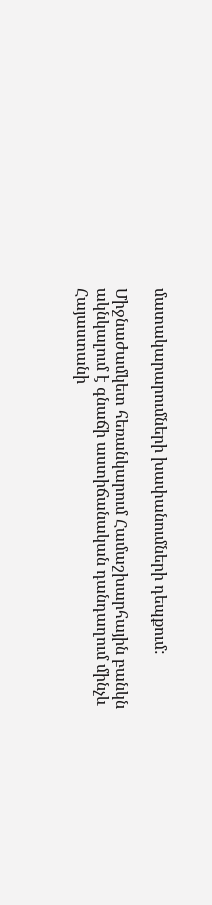մատակարարումների խափանումների դեպքում:

Միջնաժամկետ հեռանկարում Համաշխարհային բանկն ակնկալում է գնաճի աստիճանական դանդաղում մինչև Հայաստանի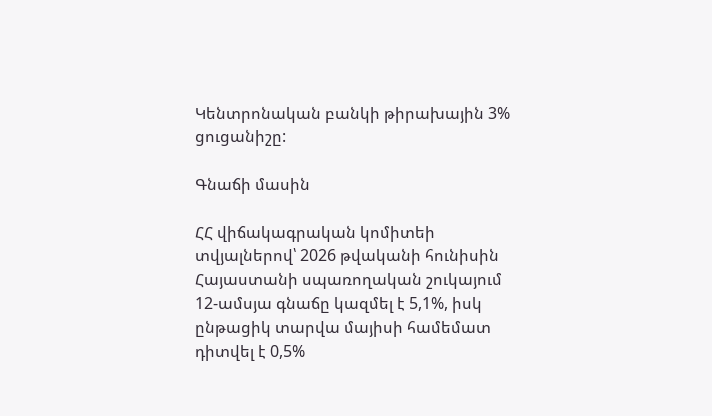Կենտրոնական բանկի թիրախային 3% ցուցանիշը:

Գնաճի մասին

ՀՀ վիճակագրական կոմիտեի տվյալներով՝ 2026 թվականի հունիսին Հայաստանի սպառողական շուկայում 12-ամսյա գնաճը կազմել է 5,1%, իսկ ընթացիկ տարվա մայիսի համեմատ դիտվել է 0,5%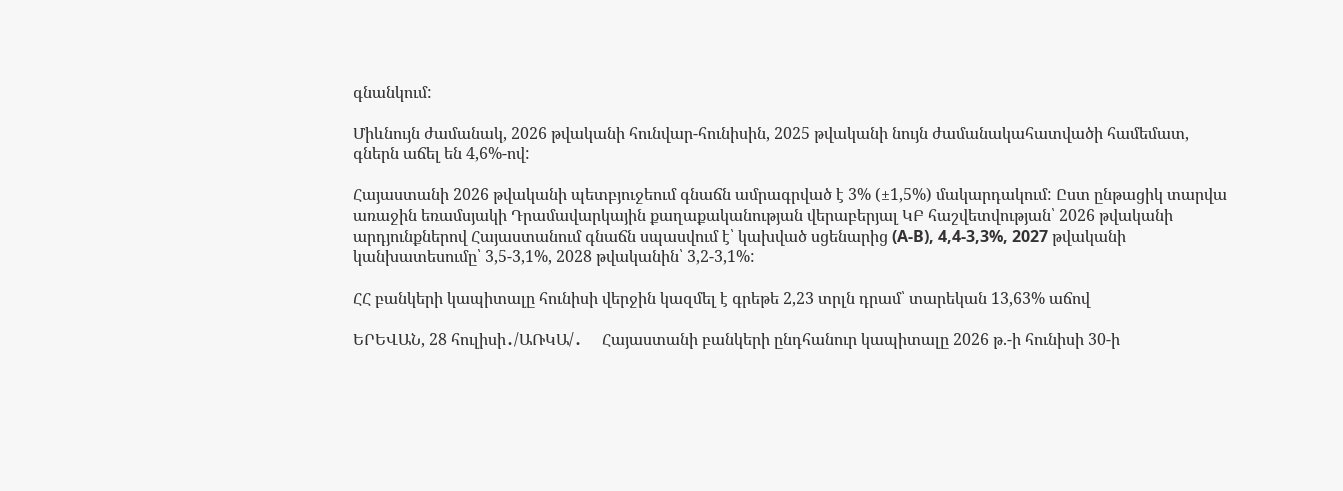գնանկում:

Միևնույն ժամանակ, 2026 թվականի հունվար-հունիսին, 2025 թվականի նույն ժամանակահատվածի համեմատ, գներն աճել են 4,6%-ով:

Հայաստանի 2026 թվականի պետբյուջեում գնաճն ամրագրված է 3% (±1,5%) մակարդակում: Ըստ ընթացիկ տարվա առաջին եռամսյակի Դրամավարկային քաղաքականության վերաբերյալ ԿԲ հաշվետվության՝ 2026 թվականի արդյունքներով Հայաստանում գնաճն սպասվում է՝ կախված սցենարից (A-B), 4,4-3,3%, 2027 թվականի կանխատեսումը՝ 3,5-3,1%, 2028 թվականին՝ 3,2-3,1%:

ՀՀ բանկերի կապիտալը հունիսի վերջին կազմել է գրեթե 2,23 տրլն դրամ՝ տարեկան 13,63% աճով

ԵՐԵՎԱՆ, 28 հուլիսի․/ԱՌԿԱ/․     Հայաստանի բանկերի ընդհանուր կապիտալը 2026 թ.-ի հունիսի 30-ի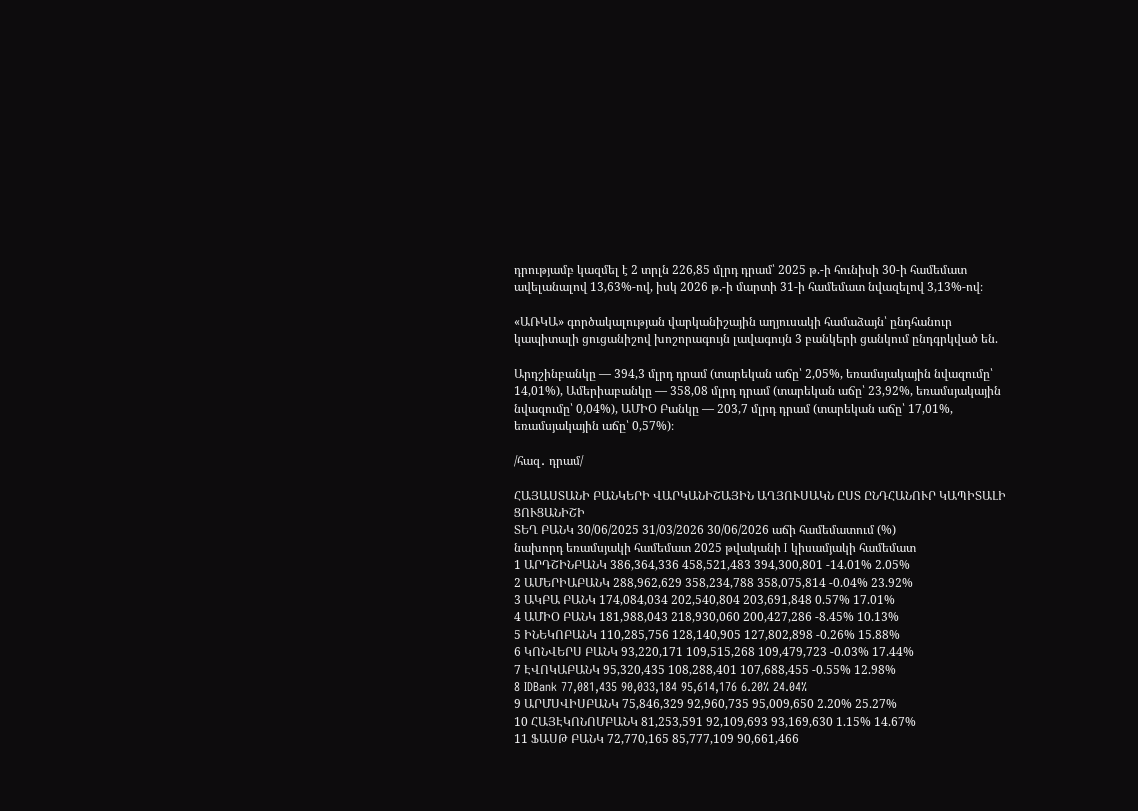դրությամբ կազմել է 2 տրլն 226,85 մլրդ դրամ՝ 2025 թ.-ի հունիսի 30-ի համեմատ ավելանալով 13,63%-ով, իսկ 2026 թ.-ի մարտի 31-ի համեմատ նվազելով 3,13%-ով։

«ԱՌԿԱ» գործակալության վարկանիշային աղյուսակի համաձայն՝ ընդհանուր կապիտալի ցուցանիշով խոշորագույն լավագույն 3 բանկերի ցանկում ընդգրկված են.

Արդշինբանկը — 394,3 մլրդ դրամ (տարեկան աճը՝ 2,05%, եռամսյակային նվազումը՝ 14,01%), Ամերիաբանկը — 358,08 մլրդ դրամ (տարեկան աճը՝ 23,92%, եռամսյակային նվազումը՝ 0,04%), ԱՄԻՕ Բանկը — 203,7 մլրդ դրամ (տարեկան աճը՝ 17,01%, եռամսյակային աճը՝ 0,57%)։

/հազ․ դրամ/

ՀԱՅԱՍՏԱՆԻ ԲԱՆԿԵՐԻ ՎԱՐԿԱՆԻՇԱՅԻՆ ԱՂՅՈՒՍԱԿՆ ԸՍՏ ԸՆԴՀԱՆՈՒՐ ԿԱՊԻՏԱԼԻ ՑՈՒՑԱՆԻՇԻ
ՏԵՂ ԲԱՆԿ 30/06/2025 31/03/2026 30/06/2026 աճի համեմատում (%)
նախորդ եռամսյակի համեմատ 2025 թվականի I կիսամյակի համեմատ
1 ԱՐԴՇԻՆԲԱՆԿ 386,364,336 458,521,483 394,300,801 -14.01% 2.05%
2 ԱՄԵՐԻԱԲԱՆԿ 288,962,629 358,234,788 358,075,814 -0.04% 23.92%
3 ԱԿԲԱ ԲԱՆԿ 174,084,034 202,540,804 203,691,848 0.57% 17.01%
4 ԱՄԻՕ ԲԱՆԿ 181,988,043 218,930,060 200,427,286 -8.45% 10.13%
5 ԻՆԵԿՈԲԱՆԿ 110,285,756 128,140,905 127,802,898 -0.26% 15.88%
6 ԿՈՆՎԵՐՍ ԲԱՆԿ 93,220,171 109,515,268 109,479,723 -0.03% 17.44%
7 ԷՎՈԿԱԲԱՆԿ 95,320,435 108,288,401 107,688,455 -0.55% 12.98%
8 IDBank 77,081,435 90,033,184 95,614,176 6.20% 24.04%
9 ԱՐՄՍՎԻՍԲԱՆԿ 75,846,329 92,960,735 95,009,650 2.20% 25.27%
10 ՀԱՅԷԿՈՆՈՄԲԱՆԿ 81,253,591 92,109,693 93,169,630 1.15% 14.67%
11 ՖԱՍԹ ԲԱՆԿ 72,770,165 85,777,109 90,661,466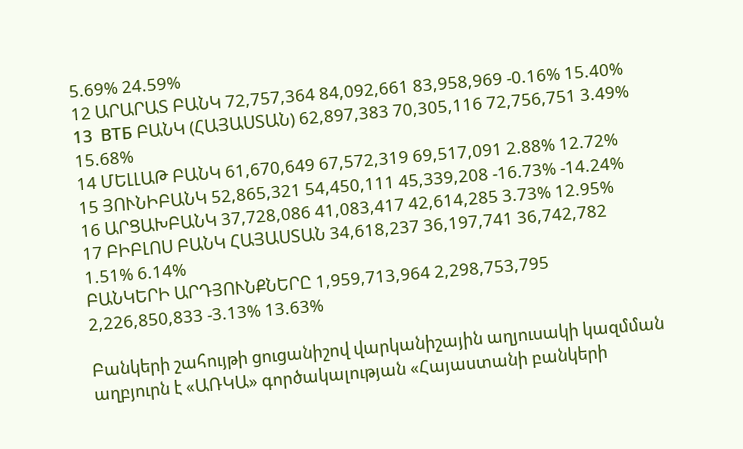5.69% 24.59%
12 ԱՐԱՐԱՏ ԲԱՆԿ 72,757,364 84,092,661 83,958,969 -0.16% 15.40%
13  ВТБ ԲԱՆԿ (ՀԱՅԱՍՏԱՆ) 62,897,383 70,305,116 72,756,751 3.49% 15.68%
14 ՄԵԼԼԱԹ ԲԱՆԿ 61,670,649 67,572,319 69,517,091 2.88% 12.72%
15 ՅՈՒՆԻԲԱՆԿ 52,865,321 54,450,111 45,339,208 -16.73% -14.24%
16 ԱՐՑԱԽԲԱՆԿ 37,728,086 41,083,417 42,614,285 3.73% 12.95%
17 ԲԻԲԼՈՍ ԲԱՆԿ ՀԱՅԱՍՏԱՆ 34,618,237 36,197,741 36,742,782 1.51% 6.14%
ԲԱՆԿԵՐԻ ԱՐԴՅՈՒՆՔՆԵՐԸ 1,959,713,964 2,298,753,795 2,226,850,833 -3.13% 13.63%

Բանկերի շահույթի ցուցանիշով վարկանիշային աղյուսակի կազմման աղբյուրն է «ԱՌԿԱ» գործակալության «Հայաստանի բանկերի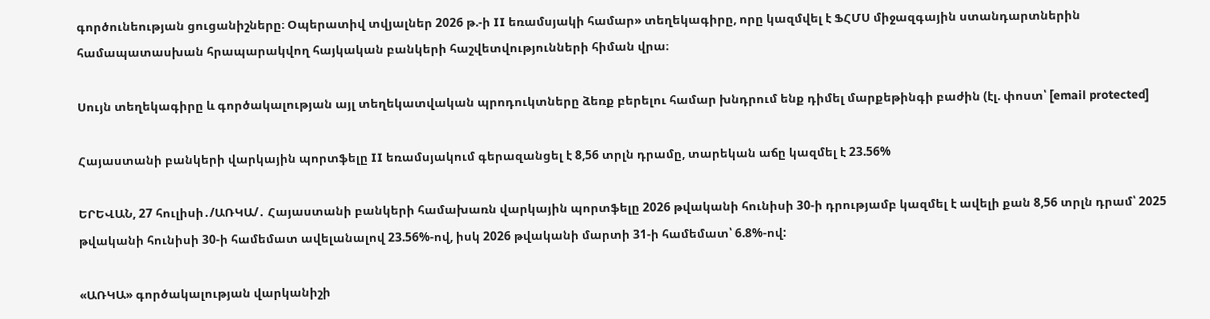գործունեության ցուցանիշները։ Օպերատիվ տվյալներ 2026 թ.-ի II եռամսյակի համար» տեղեկագիրը, որը կազմվել է ՖՀՄՍ միջազգային ստանդարտներին համապատասխան հրապարակվող հայկական բանկերի հաշվետվությունների հիման վրա։

Սույն տեղեկագիրը և գործակալության այլ տեղեկատվական պրոդուկտները ձեռք բերելու համար խնդրում ենք դիմել մարքեթինգի բաժին (էլ. փոստ՝ [email protected]

Հայաստանի բանկերի վարկային պորտֆելը II եռամսյակում գերազանցել է 8,56 տրլն դրամը, տարեկան աճը կազմել է 23.56%

ԵՐԵՎԱՆ, 27 հուլիսի․/ԱՌԿԱ/․ Հայաստանի բանկերի համախառն վարկային պորտֆելը 2026 թվականի հունիսի 30-ի դրությամբ կազմել է ավելի քան 8,56 տրլն դրամ՝ 2025 թվականի հունիսի 30-ի համեմատ ավելանալով 23.56%-ով, իսկ 2026 թվականի մարտի 31-ի համեմատ՝ 6.8%-ով:

«ԱՌԿԱ» գործակալության վարկանիշի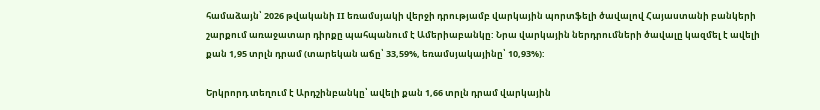համաձայն՝ 2026 թվականի II եռամսյակի վերջի դրությամբ վարկային պորտֆելի ծավալով Հայաստանի բանկերի շարքում առաջատար դիրքը պահպանում է Ամերիաբանկը: Նրա վարկային ներդրումների ծավալը կազմել է ավելի քան 1,95 տրլն դրամ (տարեկան աճը՝ 33,59%, եռամսյակայինը՝ 10,93%):

Երկրորդ տեղում է Արդշինբանկը՝ ավելի քան 1,66 տրլն դրամ վարկային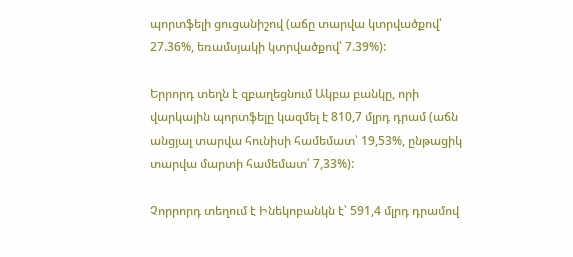պորտֆելի ցուցանիշով (աճը տարվա կտրվածքով՝ 27.36%, եռամսյակի կտրվածքով՝ 7.39%):

Երրորդ տեղն է զբաղեցնում Ակբա բանկը, որի վարկային պորտֆելը կազմել է 810,7 մլրդ դրամ (աճն անցյալ տարվա հունիսի համեմատ՝ 19,53%, ընթացիկ տարվա մարտի համեմատ՝ 7,33%):

Չորրորդ տեղում է Ինեկոբանկն է՝ 591,4 մլրդ դրամով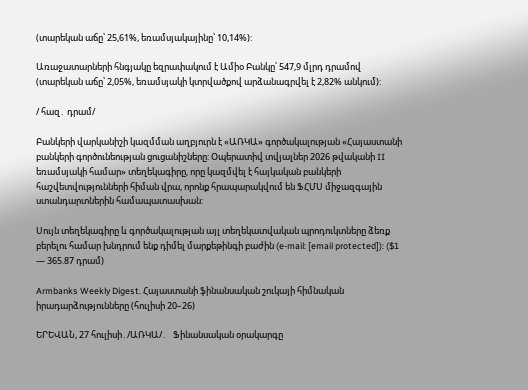(տարեկան աճը՝ 25,61%, եռամսյակայինը՝ 10,14%):

Առաջատարների հնգյակը եզրափակում է Ամիօ Բանկը՝ 547,9 մլրդ դրամով (տարեկան աճը՝ 2,05%, եռամսյակի կտրվածքով արձանագրվել է 2,82% անկում):

/ հազ․ դրամ/

Բանկերի վարկանիշի կազմման աղբյուրն է «ԱՌԿԱ» գործակալության «Հայաստանի բանկերի գործունեության ցուցանիշները: Օպերատիվ տվյալներ 2026 թվականի II եռամսյակի համար» տեղեկագիրը, որը կազմվել է հայկական բանկերի հաշվետվությունների հիման վրա, որոնք հրապարակվում են ՖՀՄՍ միջազգային ստանդարտներին համապատասխան:

Սույն տեղեկագիրը և գործակալության այլ տեղեկատվական պրոդուկտները ձեռք բերելու համար խնդրում ենք դիմել մարքեթինգի բաժին (e-mail: [email protected]): ($1 — 365.87 դրամ)

Armbanks Weekly Digest. Հայաստանի ֆինանսական շուկայի հիմնական իրադարձությունները (հուլիսի 20–26)

ԵՐԵՎԱՆ, 27 հուլիսի․/ԱՌԿԱ/․   Ֆինանսական օրակարգը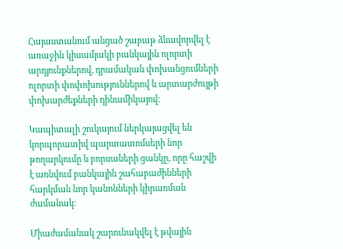Հայաստանում անցած շաբաթ ձևավորվել է առաջին կիսամյակի բանկային ոլորտի արդյունքներով, դրամական փոխանցումների ոլորտի փոփոխություններով և արտարժույթի փոխարժեքների դինամիկայով։

Կապիտալի շուկայում ներկայացվել են կորպորատիվ պարտատոմսերի նոր թողարկումը և բորսաների ցանկը, որը հաշվի է առնվում բանկային շահաբաժինների հարկման նոր կանոնների կիրառման ժամանակ։

Միաժամանակ շարունակվել է թվային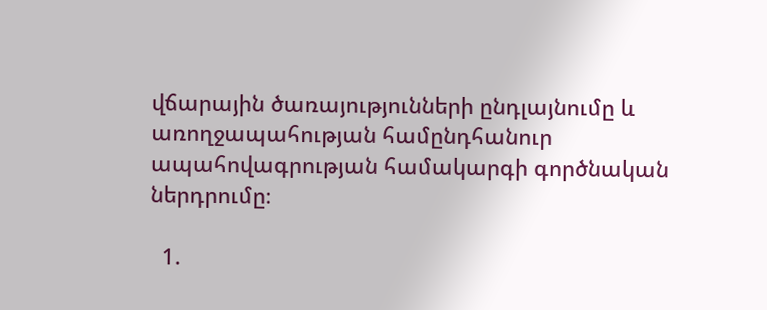վճարային ծառայությունների ընդլայնումը և առողջապահության համընդհանուր ապահովագրության համակարգի գործնական ներդրումը։

  1.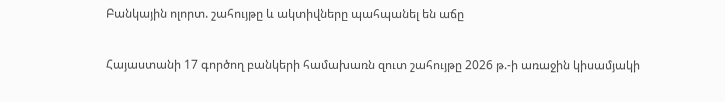Բանկային ոլորտ. շահույթը և ակտիվները պահպանել են աճը

Հայաստանի 17 գործող բանկերի համախառն զուտ շահույթը 2026 թ.-ի առաջին կիսամյակի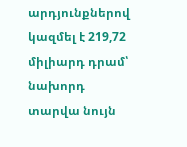արդյունքներով կազմել է 219,72 միլիարդ դրամ՝ նախորդ տարվա նույն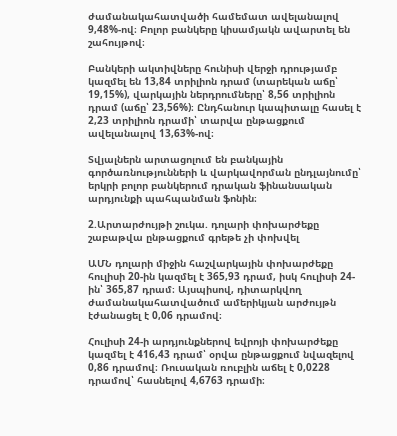ժամանակահատվածի համեմատ ավելանալով 9,48%-ով։ Բոլոր բանկերը կիսամյակն ավարտել են շահույթով։

Բանկերի ակտիվները հունիսի վերջի դրությամբ կազմել են 13,84 տրիլիոն դրամ (տարեկան աճը՝ 19,15%), վարկային ներդրումները՝ 8,56 տրիլիոն դրամ (աճը՝ 23,56%)։ Ընդհանուր կապիտալը հասել է 2,23 տրիլիոն դրամի՝ տարվա ընթացքում ավելանալով 13,63%-ով։

Տվյալներն արտացոլում են բանկային գործառնությունների և վարկավորման ընդլայնումը՝ երկրի բոլոր բանկերում դրական ֆինանսական արդյունքի պահպանման ֆոնին։

2.Արտարժույթի շուկա. դոլարի փոխարժեքը շաբաթվա ընթացքում գրեթե չի փոխվել

ԱՄՆ դոլարի միջին հաշվարկային փոխարժեքը հուլիսի 20-ին կազմել է 365,93 դրամ, իսկ հուլիսի 24-ին՝ 365,87 դրամ։ Այսպիսով, դիտարկվող ժամանակահատվածում ամերիկյան արժույթն էժանացել է 0,06 դրամով։

Հուլիսի 24-ի արդյունքներով եվրոյի փոխարժեքը կազմել է 416,43 դրամ՝ օրվա ընթացքում նվազելով 0,86 դրամով։ Ռուսական ռուբլին աճել է 0,0228 դրամով՝ հասնելով 4,6763 դրամի։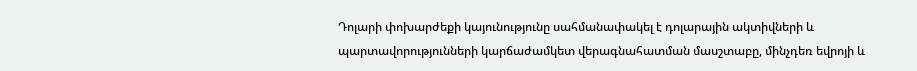Դոլարի փոխարժեքի կայունությունը սահմանափակել է դոլարային ակտիվների և պարտավորությունների կարճաժամկետ վերագնահատման մասշտաբը, մինչդեռ եվրոյի և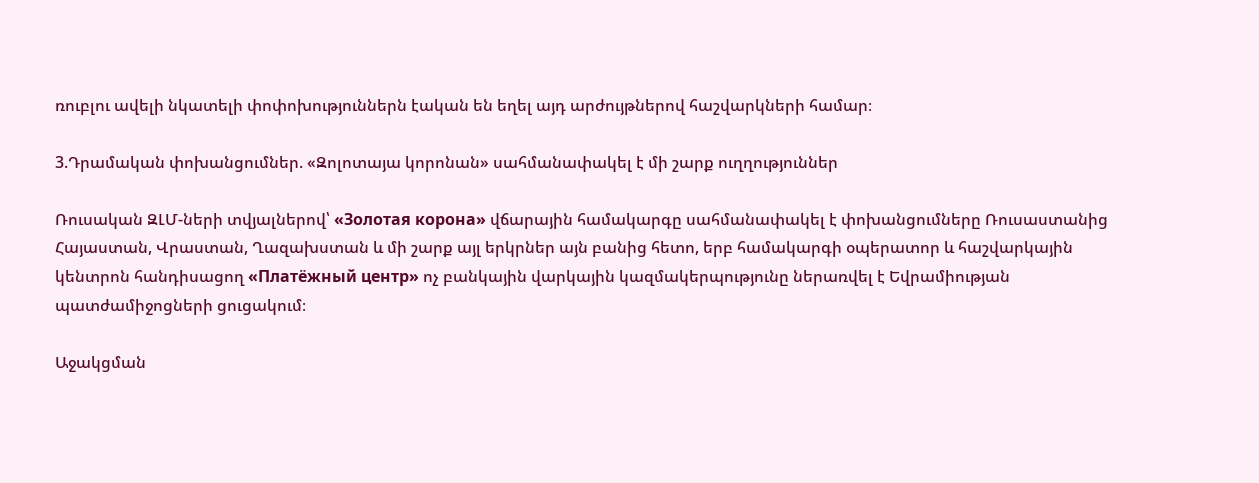ռուբլու ավելի նկատելի փոփոխություններն էական են եղել այդ արժույթներով հաշվարկների համար։

3.Դրամական փոխանցումներ. «Զոլոտայա կորոնան» սահմանափակել է մի շարք ուղղություններ

Ռուսական ԶԼՄ-ների տվյալներով՝ «Золотая корона» վճարային համակարգը սահմանափակել է փոխանցումները Ռուսաստանից Հայաստան, Վրաստան, Ղազախստան և մի շարք այլ երկրներ այն բանից հետո, երբ համակարգի օպերատոր և հաշվարկային կենտրոն հանդիսացող «Платёжный центр» ոչ բանկային վարկային կազմակերպությունը ներառվել է Եվրամիության պատժամիջոցների ցուցակում։

Աջակցման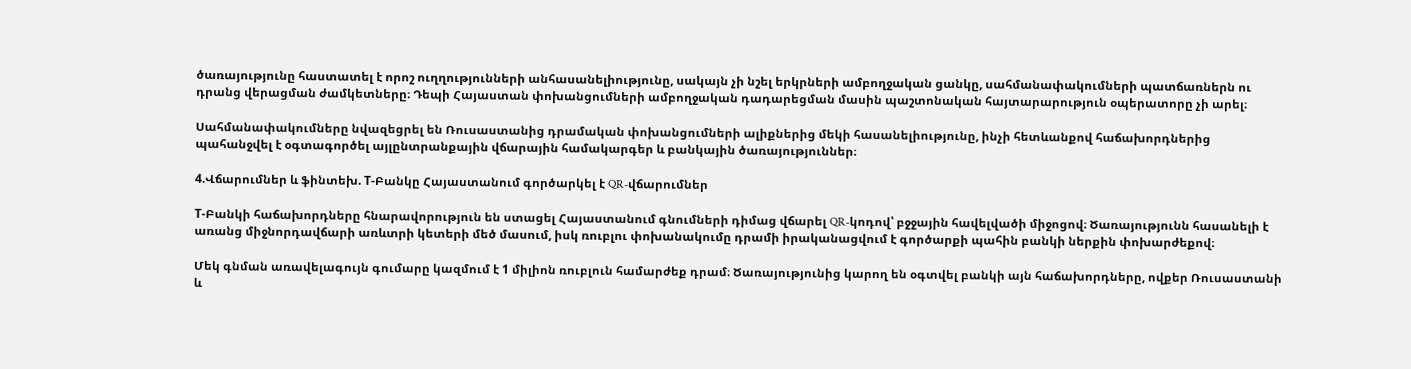ծառայությունը հաստատել է որոշ ուղղությունների անհասանելիությունը, սակայն չի նշել երկրների ամբողջական ցանկը, սահմանափակումների պատճառներն ու դրանց վերացման ժամկետները։ Դեպի Հայաստան փոխանցումների ամբողջական դադարեցման մասին պաշտոնական հայտարարություն օպերատորը չի արել։

Սահմանափակումները նվազեցրել են Ռուսաստանից դրամական փոխանցումների ալիքներից մեկի հասանելիությունը, ինչի հետևանքով հաճախորդներից պահանջվել է օգտագործել այլընտրանքային վճարային համակարգեր և բանկային ծառայություններ։

4.Վճարումներ և ֆինտեխ. Т-Բանկը Հայաստանում գործարկել է QR-վճարումներ

Т-Բանկի հաճախորդները հնարավորություն են ստացել Հայաստանում գնումների դիմաց վճարել QR-կոդով՝ բջջային հավելվածի միջոցով։ Ծառայությունն հասանելի է առանց միջնորդավճարի առևտրի կետերի մեծ մասում, իսկ ռուբլու փոխանակումը դրամի իրականացվում է գործարքի պահին բանկի ներքին փոխարժեքով։

Մեկ գնման առավելագույն գումարը կազմում է 1 միլիոն ռուբլուն համարժեք դրամ։ Ծառայությունից կարող են օգտվել բանկի այն հաճախորդները, ովքեր Ռուսաստանի և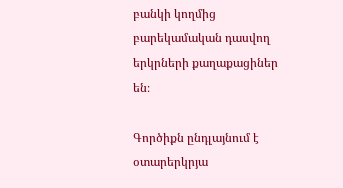բանկի կողմից բարեկամական դասվող երկրների քաղաքացիներ են։

Գործիքն ընդլայնում է օտարերկրյա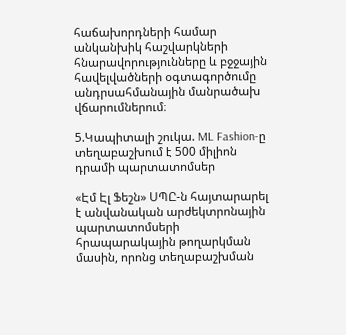հաճախորդների համար անկանխիկ հաշվարկների հնարավորությունները և բջջային հավելվածների օգտագործումը անդրսահմանային մանրածախ վճարումներում։

5.Կապիտալի շուկա. ML Fashion-ը տեղաբաշխում է 500 միլիոն դրամի պարտատոմսեր

«Էմ Էլ Ֆեշն» ՍՊԸ-ն հայտարարել է անվանական արժեկտրոնային պարտատոմսերի հրապարակային թողարկման մասին, որոնց տեղաբաշխման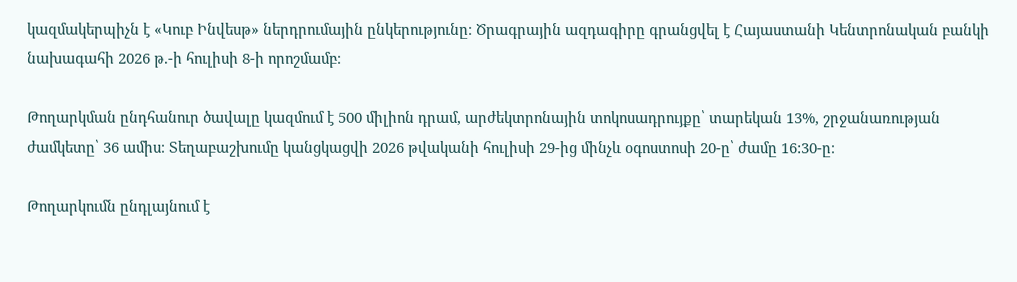կազմակերպիչն է «Կուբ Ինվեսթ» ներդրումային ընկերությունը։ Ծրագրային ազդագիրը գրանցվել է Հայաստանի Կենտրոնական բանկի նախագահի 2026 թ.-ի հուլիսի 8-ի որոշմամբ։

Թողարկման ընդհանուր ծավալը կազմում է 500 միլիոն դրամ, արժեկտրոնային տոկոսադրույքը՝ տարեկան 13%, շրջանառության ժամկետը՝ 36 ամիս։ Տեղաբաշխումը կանցկացվի 2026 թվականի հուլիսի 29-ից մինչև օգոստոսի 20-ը՝ ժամը 16:30-ը։

Թողարկումն ընդլայնում է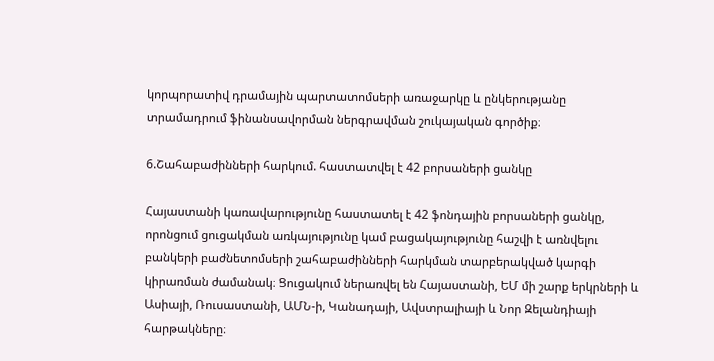կորպորատիվ դրամային պարտատոմսերի առաջարկը և ընկերությանը տրամադրում ֆինանսավորման ներգրավման շուկայական գործիք։

6.Շահաբաժինների հարկում. հաստատվել է 42 բորսաների ցանկը

Հայաստանի կառավարությունը հաստատել է 42 ֆոնդային բորսաների ցանկը, որոնցում ցուցակման առկայությունը կամ բացակայությունը հաշվի է առնվելու բանկերի բաժնետոմսերի շահաբաժինների հարկման տարբերակված կարգի կիրառման ժամանակ։ Ցուցակում ներառվել են Հայաստանի, ԵՄ մի շարք երկրների և Ասիայի, Ռուսաստանի, ԱՄՆ-ի, Կանադայի, Ավստրալիայի և Նոր Զելանդիայի հարթակները։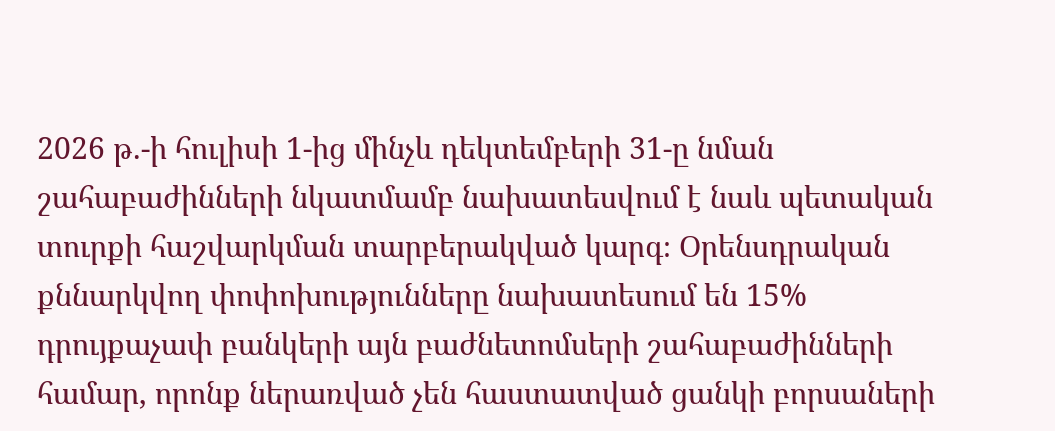2026 թ.-ի հուլիսի 1-ից մինչև դեկտեմբերի 31-ը նման շահաբաժինների նկատմամբ նախատեսվում է նաև պետական տուրքի հաշվարկման տարբերակված կարգ։ Օրենսդրական քննարկվող փոփոխությունները նախատեսում են 15% դրույքաչափ բանկերի այն բաժնետոմսերի շահաբաժինների համար, որոնք ներառված չեն հաստատված ցանկի բորսաների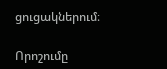ցուցակներում։

Որոշումը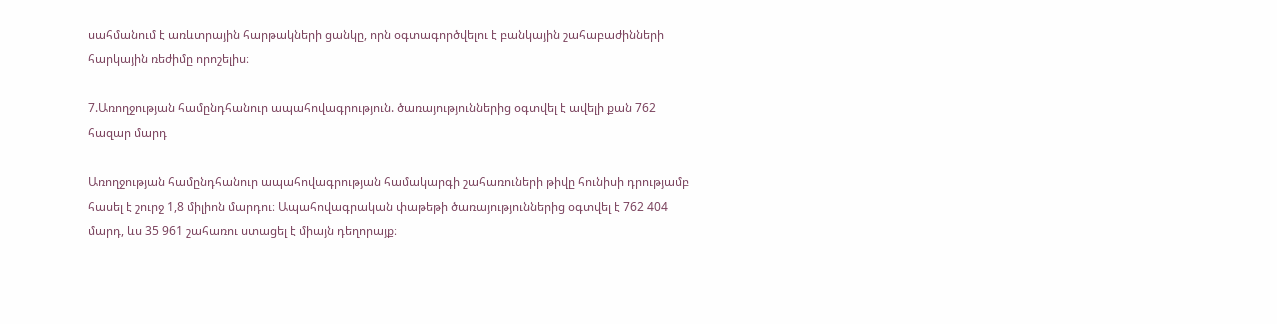սահմանում է առևտրային հարթակների ցանկը, որն օգտագործվելու է բանկային շահաբաժինների հարկային ռեժիմը որոշելիս։

7.Առողջության համընդհանուր ապահովագրություն. ծառայություններից օգտվել է ավելի քան 762 հազար մարդ

Առողջության համընդհանուր ապահովագրության համակարգի շահառուների թիվը հունիսի դրությամբ հասել է շուրջ 1,8 միլիոն մարդու։ Ապահովագրական փաթեթի ծառայություններից օգտվել է 762 404 մարդ, ևս 35 961 շահառու ստացել է միայն դեղորայք։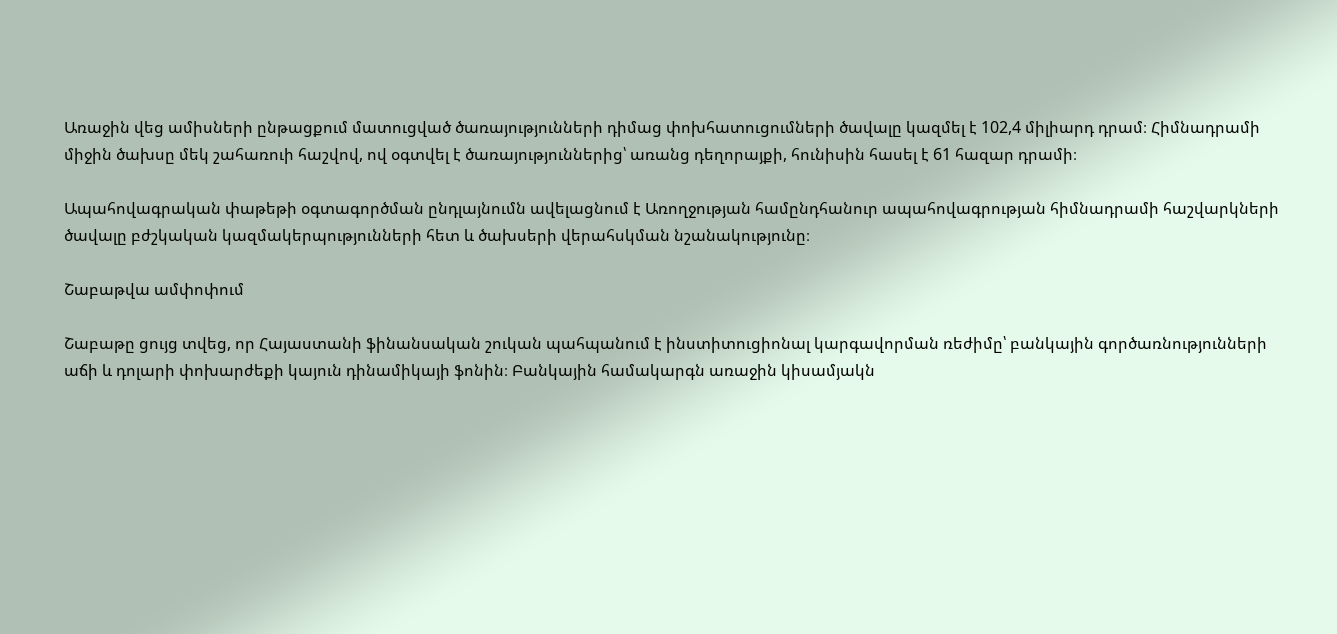Առաջին վեց ամիսների ընթացքում մատուցված ծառայությունների դիմաց փոխհատուցումների ծավալը կազմել է 102,4 միլիարդ դրամ։ Հիմնադրամի միջին ծախսը մեկ շահառուի հաշվով, ով օգտվել է ծառայություններից՝ առանց դեղորայքի, հունիսին հասել է 61 հազար դրամի։

Ապահովագրական փաթեթի օգտագործման ընդլայնումն ավելացնում է Առողջության համընդհանուր ապահովագրության հիմնադրամի հաշվարկների ծավալը բժշկական կազմակերպությունների հետ և ծախսերի վերահսկման նշանակությունը։

Շաբաթվա ամփոփում

Շաբաթը ցույց տվեց, որ Հայաստանի ֆինանսական շուկան պահպանում է ինստիտուցիոնալ կարգավորման ռեժիմը՝ բանկային գործառնությունների աճի և դոլարի փոխարժեքի կայուն դինամիկայի ֆոնին։ Բանկային համակարգն առաջին կիսամյակն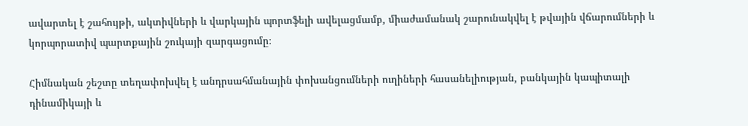ավարտել է շահույթի, ակտիվների և վարկային պորտֆելի ավելացմամբ, միաժամանակ շարունակվել է թվային վճարումների և կորպորատիվ պարտքային շուկայի զարգացումը։

Հիմնական շեշտը տեղափոխվել է անդրսահմանային փոխանցումների ուղիների հասանելիության, բանկային կապիտալի դինամիկայի և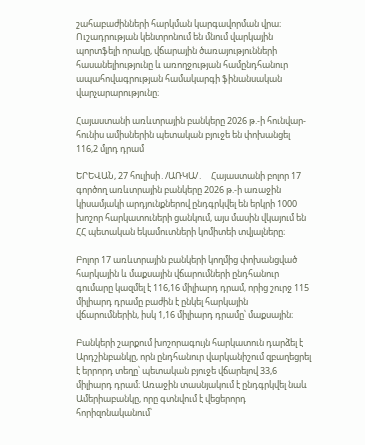շահաբաժինների հարկման կարգավորման վրա։ Ուշադրության կենտրոնում են մնում վարկային պորտֆելի որակը, վճարային ծառայությունների հասանելիությունը և առողջության համընդհանուր ապահովագրության համակարգի ֆինանսական վարչարարությունը։

Հայաստանի առևտրային բանկերը 2026 թ.-ի հունվար-հունիս ամիսներին պետական բյուջե են փոխանցել 116,2 մլրդ դրամ

ԵՐԵՎԱՆ, 27 հուլիսի․/ԱՌԿԱ/․    Հայաստանի բոլոր 17 գործող առևտրային բանկերը 2026 թ.-ի առաջին կիսամյակի արդյունքներով ընդգրկվել են երկրի 1000 խոշոր հարկատուների ցանկում, այս մասին վկայում են ՀՀ պետական եկամուտների կոմիտեի տվյալները։

Բոլոր 17 առևտրային բանկերի կողմից փոխանցված հարկային և մաքսային վճարումների ընդհանուր գումարը կազմել է 116,16 միլիարդ դրամ, որից շուրջ 115 միլիարդ դրամը բաժին է ընկել հարկային վճարումներին, իսկ 1,16 միլիարդ դրամը՝ մաքսային։

Բանկերի շարքում խոշորագույն հարկատուն դարձել է Արդշինբանկը, որն ընդհանուր վարկանիշում զբաղեցրել է երրորդ տեղը՝ պետական բյուջե վճարելով 33,6 միլիարդ դրամ։ Առաջին տասնյակում է ընդգրկվել նաև Ամերիաբանկը, որը գտնվում է վեցերորդ հորիզոնականում՝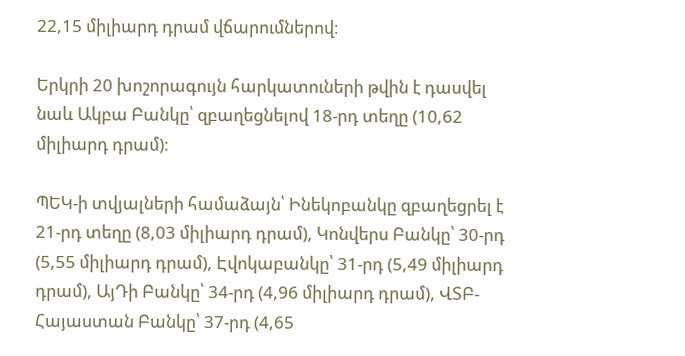22,15 միլիարդ դրամ վճարումներով։

Երկրի 20 խոշորագույն հարկատուների թվին է դասվել նաև Ակբա Բանկը՝ զբաղեցնելով 18-րդ տեղը (10,62 միլիարդ դրամ)։

ՊԵԿ-ի տվյալների համաձայն՝ Ինեկոբանկը զբաղեցրել է 21-րդ տեղը (8,03 միլիարդ դրամ), Կոնվերս Բանկը՝ 30-րդ (5,55 միլիարդ դրամ), Էվոկաբանկը՝ 31-րդ (5,49 միլիարդ դրամ), ԱյԴի Բանկը՝ 34-րդ (4,96 միլիարդ դրամ), ՎՏԲ-Հայաստան Բանկը՝ 37-րդ (4,65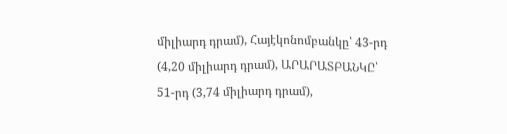միլիարդ դրամ), Հայէկոնոմբանկը՝ 43-րդ (4,20 միլիարդ դրամ), ԱՐԱՐԱՏԲԱՆԿԸ՝ 51-րդ (3,74 միլիարդ դրամ),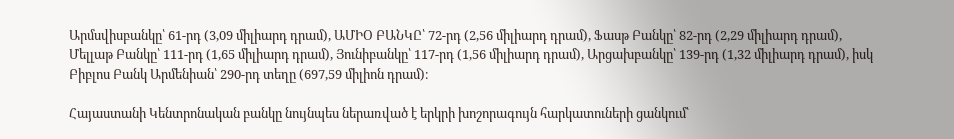Արմսվիսբանկը՝ 61-րդ (3,09 միլիարդ դրամ), ԱՄԻՕ ԲԱՆԿԸ՝ 72-րդ (2,56 միլիարդ դրամ), Ֆասթ Բանկը՝ 82-րդ (2,29 միլիարդ դրամ), Մելլաթ Բանկը՝ 111-րդ (1,65 միլիարդ դրամ), Յունիբանկը՝ 117-րդ (1,56 միլիարդ դրամ), Արցախբանկը՝ 139-րդ (1,32 միլիարդ դրամ), իսկ Բիբլոս Բանկ Արմենիան՝ 290-րդ տեղը (697,59 միլիոն դրամ)։

Հայաստանի Կենտրոնական բանկը նույնպես ներառված է երկրի խոշորագույն հարկատուների ցանկում՝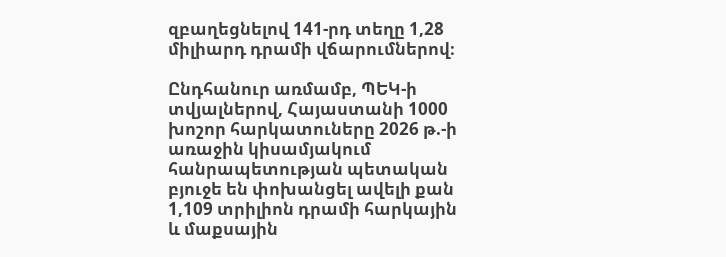զբաղեցնելով 141-րդ տեղը 1,28 միլիարդ դրամի վճարումներով։

Ընդհանուր առմամբ, ՊԵԿ-ի տվյալներով, Հայաստանի 1000 խոշոր հարկատուները 2026 թ.-ի առաջին կիսամյակում հանրապետության պետական բյուջե են փոխանցել ավելի քան 1,109 տրիլիոն դրամի հարկային և մաքսային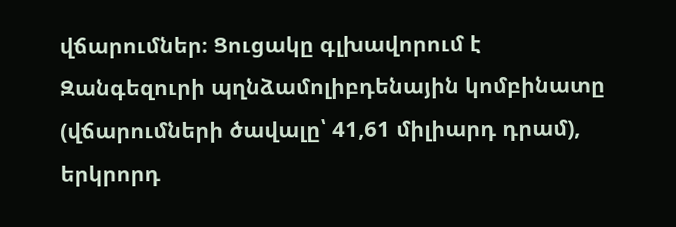վճարումներ։ Ցուցակը գլխավորում է Զանգեզուրի պղնձամոլիբդենային կոմբինատը (վճարումների ծավալը՝ 41,61 միլիարդ դրամ), երկրորդ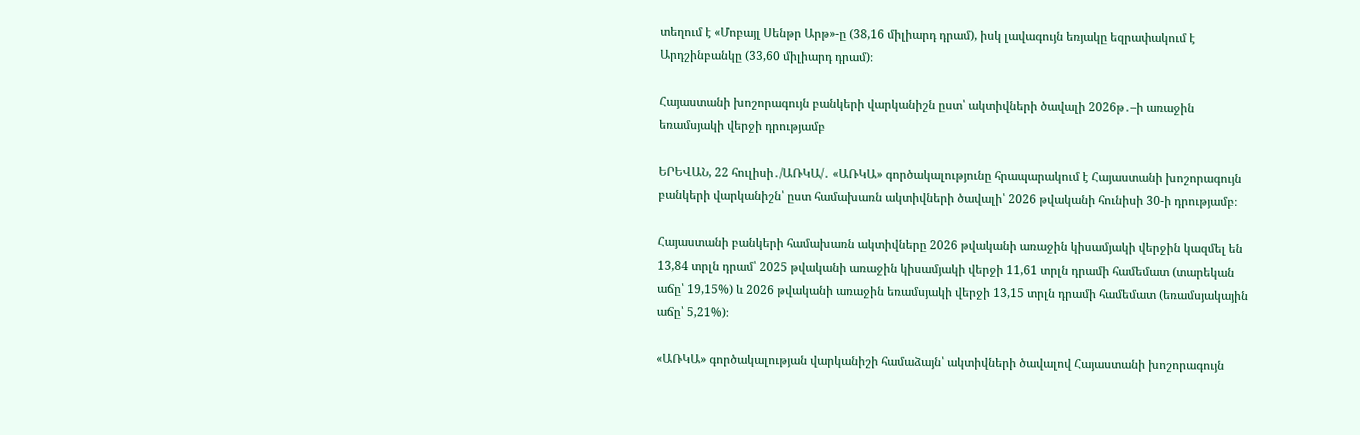տեղում է «Մոբայլ Սենթր Արթ»-ը (38,16 միլիարդ դրամ), իսկ լավագույն եռյակը եզրափակում է Արդշինբանկը (33,60 միլիարդ դրամ)։

Հայաստանի խոշորագույն բանկերի վարկանիշն ըստ՝ ակտիվների ծավալի 2026թ․–ի առաջին եռամսյակի վերջի դրությամբ

ԵՐԵՎԱՆ, 22 հուլիսի․/ԱՌԿԱ/․ «ԱՌԿԱ» գործակալությունը հրապարակում է Հայաստանի խոշորագույն բանկերի վարկանիշն՝ ըստ համախառն ակտիվների ծավալի՝ 2026 թվականի հունիսի 30-ի դրությամբ։

Հայաստանի բանկերի համախառն ակտիվները 2026 թվականի առաջին կիսամյակի վերջին կազմել են 13,84 տրլն դրամ՝ 2025 թվականի առաջին կիսամյակի վերջի 11,61 տրլն դրամի համեմատ (տարեկան աճը՝ 19,15%) և 2026 թվականի առաջին եռամսյակի վերջի 13,15 տրլն դրամի համեմատ (եռամսյակային աճը՝ 5,21%)։

«ԱՌԿԱ» գործակալության վարկանիշի համաձայն՝ ակտիվների ծավալով Հայաստանի խոշորագույն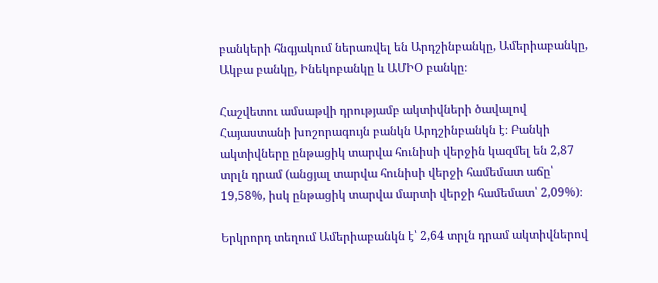բանկերի հնգյակում ներառվել են Արդշինբանկը, Ամերիաբանկը, Ակբա բանկը, Ինեկոբանկը և ԱՄԻՕ բանկը։

Հաշվետու ամսաթվի դրությամբ ակտիվների ծավալով Հայաստանի խոշորագույն բանկն Արդշինբանկն է։ Բանկի ակտիվները ընթացիկ տարվա հունիսի վերջին կազմել են 2,87 տրլն դրամ (անցյալ տարվա հունիսի վերջի համեմատ աճը՝ 19,58%, իսկ ընթացիկ տարվա մարտի վերջի համեմատ՝ 2,09%)։

Երկրորդ տեղում Ամերիաբանկն է՝ 2,64 տրլն դրամ ակտիվներով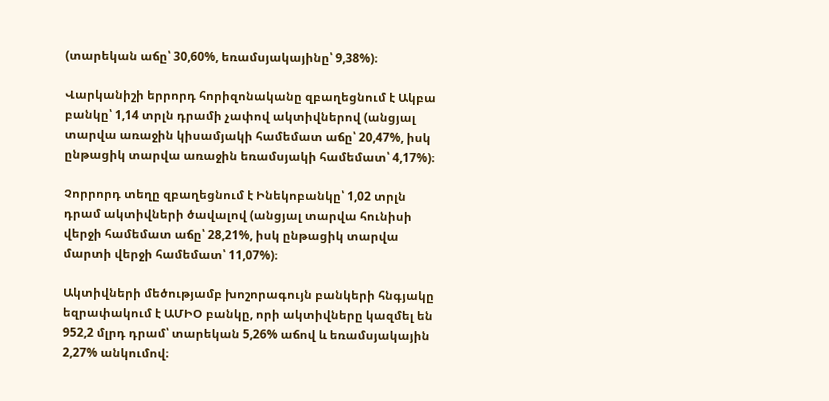(տարեկան աճը՝ 30,60%, եռամսյակայինը՝ 9,38%)։

Վարկանիշի երրորդ հորիզոնականը զբաղեցնում է Ակբա բանկը՝ 1,14 տրլն դրամի չափով ակտիվներով (անցյալ տարվա առաջին կիսամյակի համեմատ աճը՝ 20,47%, իսկ ընթացիկ տարվա առաջին եռամսյակի համեմատ՝ 4,17%)։

Չորրորդ տեղը զբաղեցնում է Ինեկոբանկը՝ 1,02 տրլն դրամ ակտիվների ծավալով (անցյալ տարվա հունիսի վերջի համեմատ աճը՝ 28,21%, իսկ ընթացիկ տարվա մարտի վերջի համեմատ՝ 11,07%)։

Ակտիվների մեծությամբ խոշորագույն բանկերի հնգյակը եզրափակում է ԱՄԻՕ բանկը, որի ակտիվները կազմել են 952,2 մլրդ դրամ՝ տարեկան 5,26% աճով և եռամսյակային 2,27% անկումով։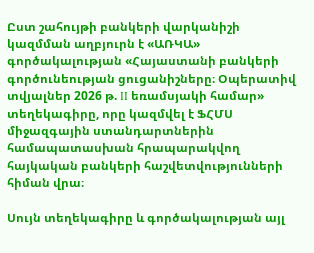Ըստ շահույթի բանկերի վարկանիշի կազմման աղբյուրն է «ԱՌԿԱ» գործակալության «Հայաստանի բանկերի գործունեության ցուցանիշները։ Օպերատիվ տվյալներ 2026 թ. II եռամսյակի համար» տեղեկագիրը, որը կազմվել է ՖՀՄՍ միջազգային ստանդարտներին համապատասխան հրապարակվող հայկական բանկերի հաշվետվությունների հիման վրա։

Սույն տեղեկագիրը և գործակալության այլ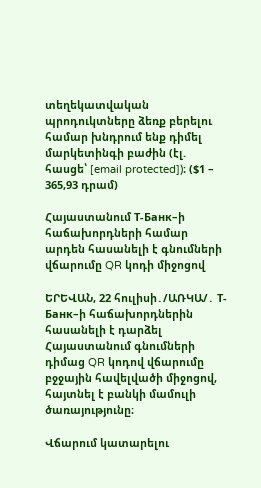տեղեկատվական պրոդուկտները ձեռք բերելու համար խնդրում ենք դիմել մարկետինգի բաժին (էլ. հասցե՝ [email protected])։ ($1 – 365,93 դրամ)

Հայաստանում Т-Банк–ի հաճախորդների համար արդեն հասանելի է գնումների վճարումը QR կոդի միջոցով

ԵՐԵՎԱՆ, 22 հուլիսի․/ԱՌԿԱ/․ Т-Банк–ի հաճախորդներին հասանելի է դարձել Հայաստանում գնումների դիմաց QR կոդով վճարումը բջջային հավելվածի միջոցով, հայտնել է բանկի մամուլի ծառայությունը։

Վճարում կատարելու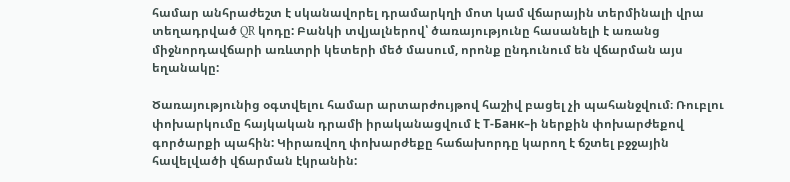համար անհրաժեշտ է սկանավորել դրամարկղի մոտ կամ վճարային տերմինալի վրա տեղադրված QR կոդը: Բանկի տվյալներով՝ ծառայությունը հասանելի է առանց միջնորդավճարի առևտրի կետերի մեծ մասում, որոնք ընդունում են վճարման այս եղանակը:

Ծառայությունից օգտվելու համար արտարժույթով հաշիվ բացել չի պահանջվում։ Ռուբլու փոխարկումը հայկական դրամի իրականացվում է Т-Банк–ի ներքին փոխարժեքով գործարքի պահին: Կիրառվող փոխարժեքը հաճախորդը կարող է ճշտել բջջային հավելվածի վճարման էկրանին: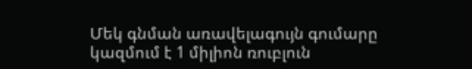Մեկ գնման առավելագույն գումարը կազմում է 1 միլիոն ռուբլուն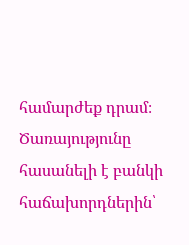համարժեք դրամ։ Ծառայությունը հասանելի է բանկի հաճախորդներին՝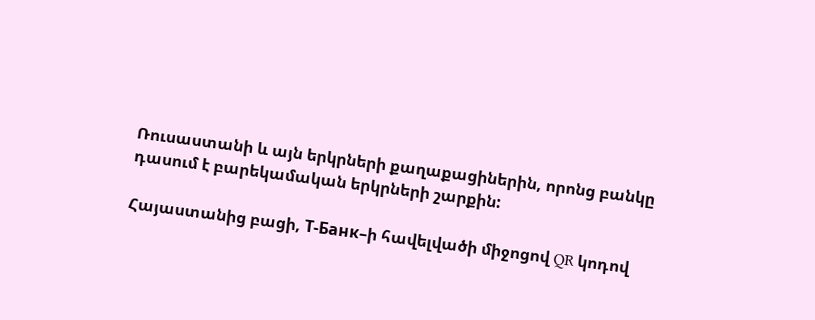Ռուսաստանի և այն երկրների քաղաքացիներին, որոնց բանկը դասում է բարեկամական երկրների շարքին:

Հայաստանից բացի, Т-Банк–ի հավելվածի միջոցով QR կոդով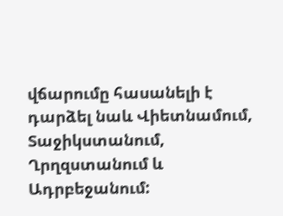վճարումը հասանելի է դարձել նաև Վիետնամում, Տաջիկստանում, Ղրղզստանում և Ադրբեջանում: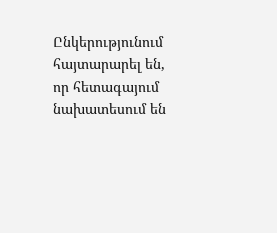Ընկերությունում հայտարարել են, որ հետագայում նախատեսում են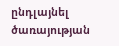ընդլայնել ծառայության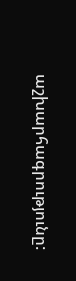աշխարհագրությունը: